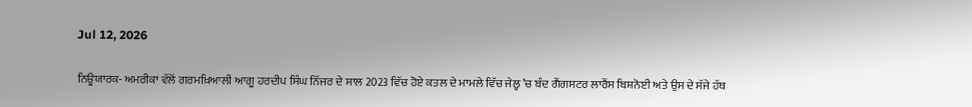Jul 12, 2026

ਨਿਊਯਾਰਕ- ਅਮਰੀਕਾ ਵੱਲੋਂ ਗਰਮਖ਼ਿਆਲੀ ਆਗੂ ਹਰਦੀਪ ਸਿੰਘ ਨਿੱਜਰ ਦੇ ਸਾਲ 2023 ਵਿੱਚ ਹੋਏ ਕਤਲ ਦੇ ਮਾਮਲੇ ਵਿੱਚ ਜੇਲ੍ਹ ’ਚ ਬੰਦ ਗੈਂਗਸਟਰ ਲਾਰੈਂਸ ਬਿਸ਼ਨੋਈ ਅਤੇ ਉਸ ਦੇ ਸੱਜੇ ਹੱਥ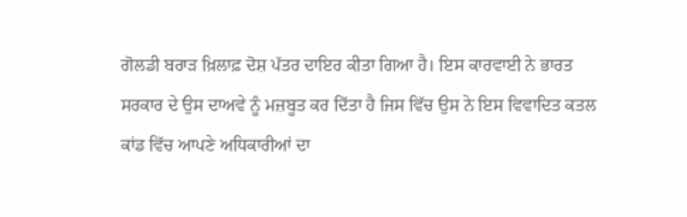ਗੋਲਡੀ ਬਰਾੜ ਖ਼ਿਲਾਫ਼ ਦੋਸ਼ ਪੱਤਰ ਦਾਇਰ ਕੀਤਾ ਗਿਆ ਹੈ। ਇਸ ਕਾਰਵਾਈ ਨੇ ਭਾਰਤ ਸਰਕਾਰ ਦੇ ਉਸ ਦਾਅਵੇ ਨੂੰ ਮਜ਼ਬੂਤ ਕਰ ਦਿੱਤਾ ਹੈ ਜਿਸ ਵਿੱਚ ਉਸ ਨੇ ਇਸ ਵਿਵਾਦਿਤ ਕਤਲ ਕਾਂਡ ਵਿੱਚ ਆਪਣੇ ਅਧਿਕਾਰੀਆਂ ਦਾ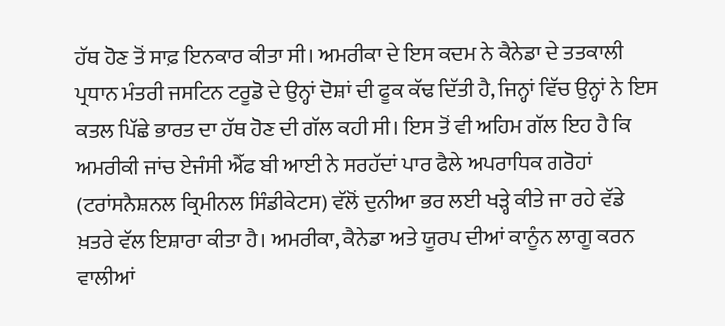ਹੱਥ ਹੋਣ ਤੋਂ ਸਾਫ਼ ਇਨਕਾਰ ਕੀਤਾ ਸੀ। ਅਮਰੀਕਾ ਦੇ ਇਸ ਕਦਮ ਨੇ ਕੈਨੇਡਾ ਦੇ ਤਤਕਾਲੀ ਪ੍ਰਧਾਨ ਮੰਤਰੀ ਜਸਟਿਨ ਟਰੂਡੋ ਦੇ ਉਨ੍ਹਾਂ ਦੋਸ਼ਾਂ ਦੀ ਫੂਕ ਕੱਢ ਦਿੱਤੀ ਹੈ, ਜਿਨ੍ਹਾਂ ਵਿੱਚ ਉਨ੍ਹਾਂ ਨੇ ਇਸ ਕਤਲ ਪਿੱਛੇ ਭਾਰਤ ਦਾ ਹੱਥ ਹੋਣ ਦੀ ਗੱਲ ਕਹੀ ਸੀ। ਇਸ ਤੋਂ ਵੀ ਅਹਿਮ ਗੱਲ ਇਹ ਹੈ ਕਿ ਅਮਰੀਕੀ ਜਾਂਚ ਏਜੰਸੀ ਐੱਫ ਬੀ ਆਈ ਨੇ ਸਰਹੱਦਾਂ ਪਾਰ ਫੈਲੇ ਅਪਰਾਧਿਕ ਗਰੋਹਾਂ (ਟਰਾਂਸਨੈਸ਼ਨਲ ਕ੍ਰਿਮੀਨਲ ਸਿੰਡੀਕੇਟਸ) ਵੱਲੋਂ ਦੁਨੀਆ ਭਰ ਲਈ ਖੜ੍ਹੇ ਕੀਤੇ ਜਾ ਰਹੇ ਵੱਡੇ ਖ਼ਤਰੇ ਵੱਲ ਇਸ਼ਾਰਾ ਕੀਤਾ ਹੈ। ਅਮਰੀਕਾ, ਕੈਨੇਡਾ ਅਤੇ ਯੂਰਪ ਦੀਆਂ ਕਾਨੂੰਨ ਲਾਗੂ ਕਰਨ ਵਾਲੀਆਂ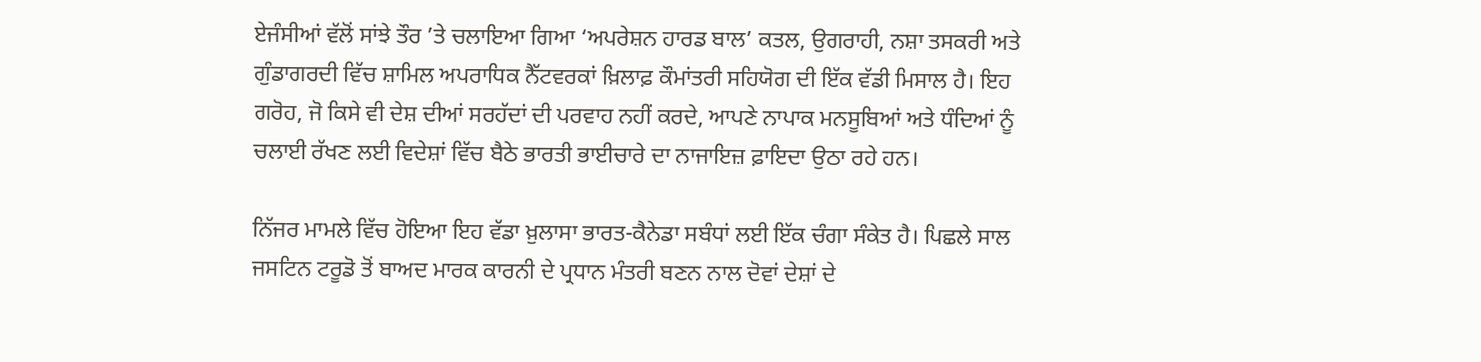ਏਜੰਸੀਆਂ ਵੱਲੋਂ ਸਾਂਝੇ ਤੌਰ ’ਤੇ ਚਲਾਇਆ ਗਿਆ ‘ਅਪਰੇਸ਼ਨ ਹਾਰਡ ਬਾਲ’ ਕਤਲ, ਉਗਰਾਹੀ, ਨਸ਼ਾ ਤਸਕਰੀ ਅਤੇ ਗੁੰਡਾਗਰਦੀ ਵਿੱਚ ਸ਼ਾਮਿਲ ਅਪਰਾਧਿਕ ਨੈੱਟਵਰਕਾਂ ਖ਼ਿਲਾਫ਼ ਕੌਮਾਂਤਰੀ ਸਹਿਯੋਗ ਦੀ ਇੱਕ ਵੱਡੀ ਮਿਸਾਲ ਹੈ। ਇਹ ਗਰੋਹ, ਜੋ ਕਿਸੇ ਵੀ ਦੇਸ਼ ਦੀਆਂ ਸਰਹੱਦਾਂ ਦੀ ਪਰਵਾਹ ਨਹੀਂ ਕਰਦੇ, ਆਪਣੇ ਨਾਪਾਕ ਮਨਸੂਬਿਆਂ ਅਤੇ ਧੰਦਿਆਂ ਨੂੰ ਚਲਾਈ ਰੱਖਣ ਲਈ ਵਿਦੇਸ਼ਾਂ ਵਿੱਚ ਬੈਠੇ ਭਾਰਤੀ ਭਾਈਚਾਰੇ ਦਾ ਨਾਜਾਇਜ਼ ਫ਼ਾਇਦਾ ਉਠਾ ਰਹੇ ਹਨ।

ਨਿੱਜਰ ਮਾਮਲੇ ਵਿੱਚ ਹੋਇਆ ਇਹ ਵੱਡਾ ਖ਼ੁਲਾਸਾ ਭਾਰਤ-ਕੈਨੇਡਾ ਸਬੰਧਾਂ ਲਈ ਇੱਕ ਚੰਗਾ ਸੰਕੇਤ ਹੈ। ਪਿਛਲੇ ਸਾਲ ਜਸਟਿਨ ਟਰੂਡੋ ਤੋਂ ਬਾਅਦ ਮਾਰਕ ਕਾਰਨੀ ਦੇ ਪ੍ਰਧਾਨ ਮੰਤਰੀ ਬਣਨ ਨਾਲ ਦੋਵਾਂ ਦੇਸ਼ਾਂ ਦੇ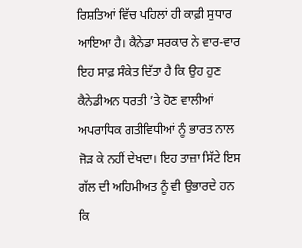ਰਿਸ਼ਤਿਆਂ ਵਿੱਚ ਪਹਿਲਾਂ ਹੀ ਕਾਫ਼ੀ ਸੁਧਾਰ ਆਇਆ ਹੈ। ਕੈਨੇਡਾ ਸਰਕਾਰ ਨੇ ਵਾਰ-ਵਾਰ ਇਹ ਸਾਫ਼ ਸੰਕੇਤ ਦਿੱਤਾ ਹੈ ਕਿ ਉਹ ਹੁਣ ਕੈਨੇਡੀਅਨ ਧਰਤੀ ’ਤੇ ਹੋਣ ਵਾਲੀਆਂ ਅਪਰਾਧਿਕ ਗਤੀਵਿਧੀਆਂ ਨੂੰ ਭਾਰਤ ਨਾਲ ਜੋੜ ਕੇ ਨਹੀਂ ਦੇਖਦਾ। ਇਹ ਤਾਜ਼ਾ ਸਿੱਟੇ ਇਸ ਗੱਲ ਦੀ ਅਹਿਮੀਅਤ ਨੂੰ ਵੀ ਉਭਾਰਦੇ ਹਨ ਕਿ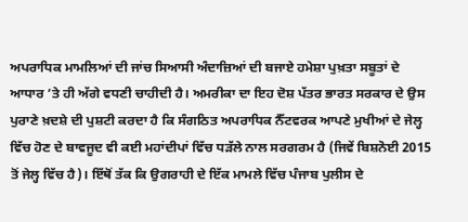ਅਪਰਾਧਿਕ ਮਾਮਲਿਆਂ ਦੀ ਜਾਂਚ ਸਿਆਸੀ ਅੰਦਾਜ਼ਿਆਂ ਦੀ ਬਜਾਏ ਹਮੇਸ਼ਾ ਪੁਖ਼ਤਾ ਸਬੂਤਾਂ ਦੇ ਆਧਾਰ ’ਤੇ ਹੀ ਅੱਗੇ ਵਧਣੀ ਚਾਹੀਦੀ ਹੈ। ਅਮਰੀਕਾ ਦਾ ਇਹ ਦੋਸ਼ ਪੱਤਰ ਭਾਰਤ ਸਰਕਾਰ ਦੇ ਉਸ ਪੁਰਾਣੇ ਖ਼ਦਸ਼ੇ ਦੀ ਪੁਸ਼ਟੀ ਕਰਦਾ ਹੈ ਕਿ ਸੰਗਠਿਤ ਅਪਰਾਧਿਕ ਨੈੱਟਵਰਕ ਆਪਣੇ ਮੁਖੀਆਂ ਦੇ ਜੇਲ੍ਹ ਵਿੱਚ ਹੋਣ ਦੇ ਬਾਵਜੂਦ ਵੀ ਕਈ ਮਹਾਂਦੀਪਾਂ ਵਿੱਚ ਧੜੱਲੇ ਨਾਲ ਸਰਗਰਮ ਹੈ (ਜਿਵੇਂ ਬਿਸ਼ਨੋਈ 2015 ਤੋਂ ਜੇਲ੍ਹ ਵਿੱਚ ਹੈ)। ਇੱਥੋਂ ਤੱਕ ਕਿ ਉਗਰਾਹੀ ਦੇ ਇੱਕ ਮਾਮਲੇ ਵਿੱਚ ਪੰਜਾਬ ਪੁਲੀਸ ਦੇ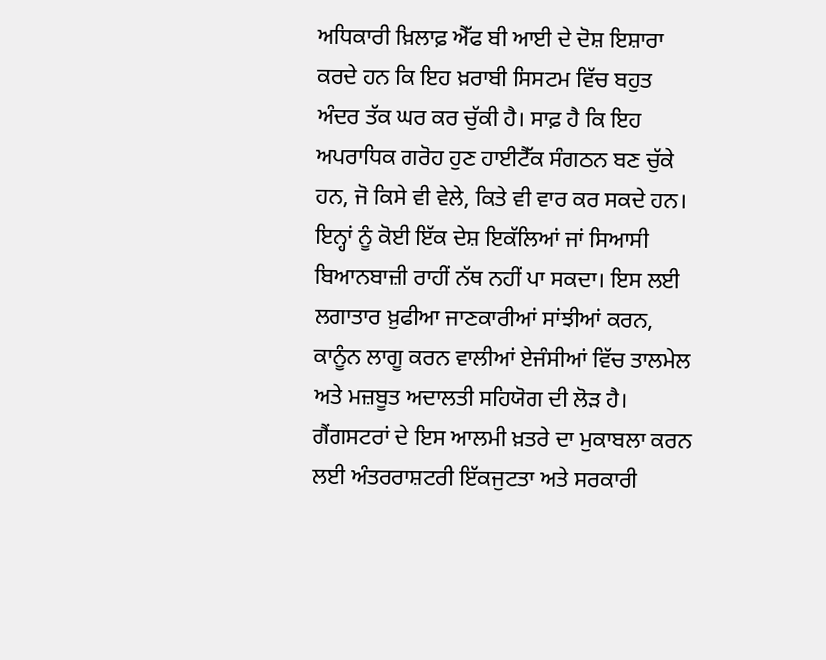ਅਧਿਕਾਰੀ ਖ਼ਿਲਾਫ਼ ਐੱਫ ਬੀ ਆਈ ਦੇ ਦੋਸ਼ ਇਸ਼ਾਰਾ ਕਰਦੇ ਹਨ ਕਿ ਇਹ ਖ਼ਰਾਬੀ ਸਿਸਟਮ ਵਿੱਚ ਬਹੁਤ ਅੰਦਰ ਤੱਕ ਘਰ ਕਰ ਚੁੱਕੀ ਹੈ। ਸਾਫ਼ ਹੈ ਕਿ ਇਹ ਅਪਰਾਧਿਕ ਗਰੋਹ ਹੁਣ ਹਾਈਟੈੱਕ ਸੰਗਠਨ ਬਣ ਚੁੱਕੇ ਹਨ, ਜੋ ਕਿਸੇ ਵੀ ਵੇਲੇ, ਕਿਤੇ ਵੀ ਵਾਰ ਕਰ ਸਕਦੇ ਹਨ। ਇਨ੍ਹਾਂ ਨੂੰ ਕੋਈ ਇੱਕ ਦੇਸ਼ ਇਕੱਲਿਆਂ ਜਾਂ ਸਿਆਸੀ ਬਿਆਨਬਾਜ਼ੀ ਰਾਹੀਂ ਨੱਥ ਨਹੀਂ ਪਾ ਸਕਦਾ। ਇਸ ਲਈ ਲਗਾਤਾਰ ਖ਼ੁਫੀਆ ਜਾਣਕਾਰੀਆਂ ਸਾਂਝੀਆਂ ਕਰਨ, ਕਾਨੂੰਨ ਲਾਗੂ ਕਰਨ ਵਾਲੀਆਂ ਏਜੰਸੀਆਂ ਵਿੱਚ ਤਾਲਮੇਲ ਅਤੇ ਮਜ਼ਬੂਤ ਅਦਾਲਤੀ ਸਹਿਯੋਗ ਦੀ ਲੋੜ ਹੈ। ਗੈਂਗਸਟਰਾਂ ਦੇ ਇਸ ਆਲਮੀ ਖ਼ਤਰੇ ਦਾ ਮੁਕਾਬਲਾ ਕਰਨ ਲਈ ਅੰਤਰਰਾਸ਼ਟਰੀ ਇੱਕਜੁਟਤਾ ਅਤੇ ਸਰਕਾਰੀ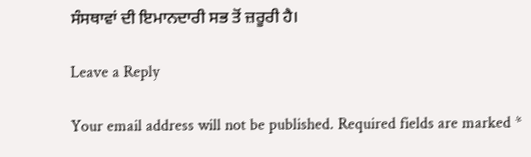ਸੰਸਥਾਵਾਂ ਦੀ ਇਮਾਨਦਾਰੀ ਸਭ ਤੋਂ ਜ਼ਰੂਰੀ ਹੈ।

Leave a Reply

Your email address will not be published. Required fields are marked *